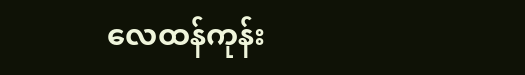လေထန်ကုန်း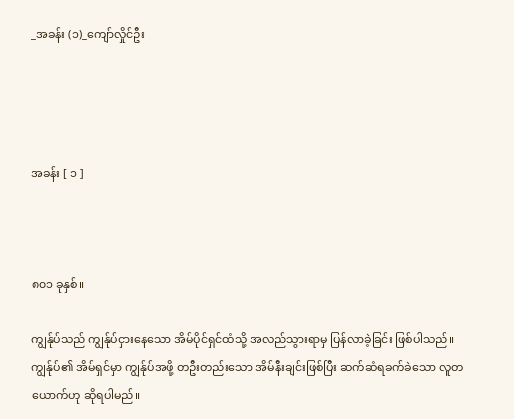_အခန်း (၁)_ကျော်လှိုင်ဦး




အခန်း [ ၁ ]



၈၀၁ ခုနှစ်။

ကျွန်ုပ်သည် ကျွန်ုပ်ငှားနေသော အိမ်ပိုင်ရှင်ထံသို့ အလည်သွားရာမှ ပြန်လာခဲ့ခြင်း ဖြစ်ပါသည်။ ကျွန်ုပ်၏ အိမ်ရှင်မှာ ကျွန်ုပ်အဖို့ တဦးတည်းသော အိမ်နီးချင်းဖြစ်ပြီး ဆက်ဆံရခက်ခဲသော လူတယောက်ဟု ဆိုရပါမည်။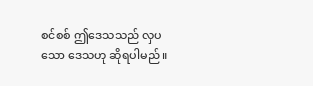စင်စစ် ဤဒေသသည် လှပသော ဒေသဟု ဆိုရပါမည်။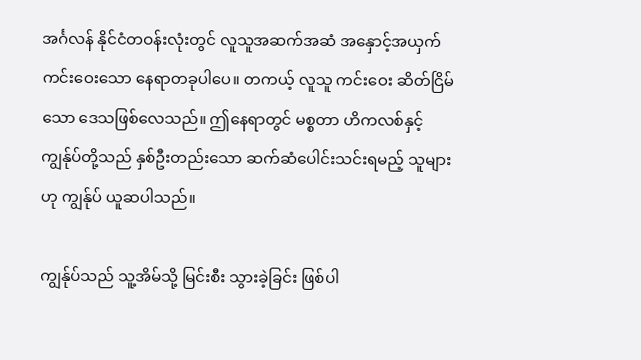အင်္ဂလန် နိုင်ငံတဝန်းလုံးတွင် လူသူအဆက်အဆံ အနှောင့်အယှက် ကင်းဝေးသော နေရာတခုပါပေ။ တကယ့် လူသူ ကင်းဝေး ဆိတ်ငြိမ်သော ဒေသဖြစ်လေသည်။ ဤနေရာတွင် မစ္စတာ ဟိကလစ်နှင့် ကျွန်ုပ်တို့သည် နှစ်ဦးတည်းသော ဆက်ဆံပေါင်းသင်းရမည့် သူများဟု ကျွန်ုပ် ယူဆပါသည်။

ကျွန်ုပ်သည် သူ့အိမ်သို့ မြင်းစီး သွားခဲ့ခြင်း ဖြစ်ပါ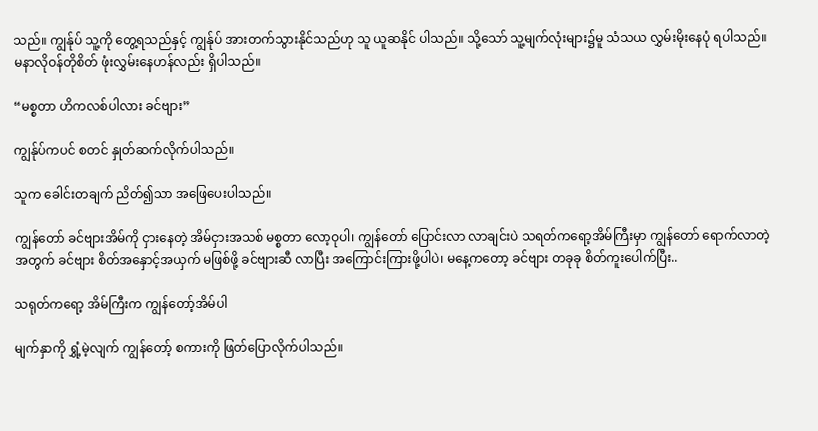သည်။ ကျွန်ုပ် သူ့ကို တွေ့ရသည်နှင့် ကျွန်ုပ် အားတက်သွားနိုင်သည်ဟု သူ ယူဆနိုင် ပါသည်။ သို့သော် သူ့မျက်လုံးများ၌မူ သံသယ လွှမ်းမိုးနေပုံ ရပါသည်။ မနာလိုဝန်တိုစိတ် ဖုံးလွှမ်းနေဟန်လည်း ရှိပါသည်။

“မစ္စတာ ဟိကလစ်ပါလား ခင်ဗျား”

ကျွန်ုပ်ကပင် စတင် နှုတ်ဆက်လိုက်ပါသည်။

သူက ခေါင်းတချက် ညိတ်၍သာ အဖြေပေးပါသည်။

ကျွန်တော် ခင်ဗျားအိမ်ကို ငှားနေတဲ့ အိမ်ငှားအသစ် မစ္စတာ လော့ဝုပါ၊ ကျွန်တော် ပြောင်းလာ လာချင်းပဲ သရတ်ကရော့အိမ်ကြီးမှာ ကျွန်တော် ရောက်လာတဲ့အတွက် ခင်ဗျား စိတ်အနှောင့်အယှက် မဖြစ်ဖို့ ခင်ဗျားဆီ လာပြီး အကြောင်းကြားဖို့ပါပဲ၊ မနေ့ကတော့ ခင်ဗျား တခုခု စိတ်ကူးပေါက်ပြီး..

သရုတ်ကရော့ အိမ်ကြီးက ကျွန်တော့်အိမ်ပါ

မျက်နှာကို ရွှံ့မဲ့လျက် ကျွန်တော့် စကားကို ဖြတ်ပြောလိုက်ပါသည်။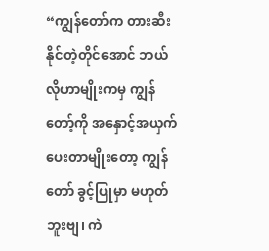“ကျွန်တော်က တားဆီးနိုင်တဲ့တိုင်အောင် ဘယ်လိုဟာမျိုးကမှ ကျွန်တော့်ကို အနှောင့်အယှက် ပေးတာမျိုးတော့ ကျွန်တော် ခွင့်ပြုမှာ မဟုတ်ဘူးဗျ၊ ကဲ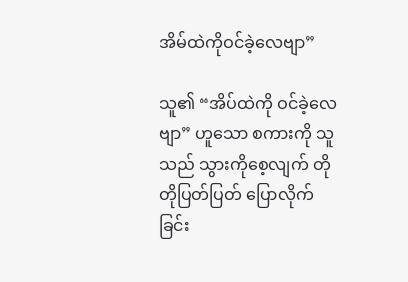အိမ်ထဲကိုဝင်ခဲ့လေဗျာ”

သူ၏ “အိပ်ထဲကို ဝင်ခဲ့လေဗျာ” ဟူသော စကားကို သူသည် သွားကိုစေ့လျက် တိုတိုပြတ်ပြတ် ပြောလိုက်ခြင်း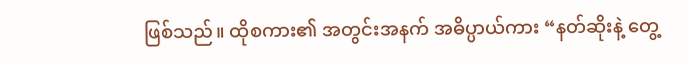ဖြစ်သည်။ ထိုစကား၏ အတွင်းအနက် အဓိပ္ပာယ်ကား “နတ်ဆိုးနဲ့ တွေ့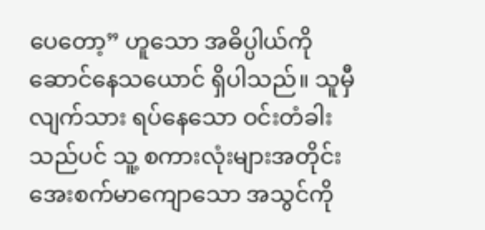ပေတော့” ဟူသော အဓိပ္ပါယ်ကို ဆောင်နေသယောင် ရှိပါသည်။ သူမှီလျက်သား ရပ်နေသော ဝင်းတံခါးသည်ပင် သူ့ စကားလုံးများအတိုင်း အေးစက်မာကျောသော အသွင်ကို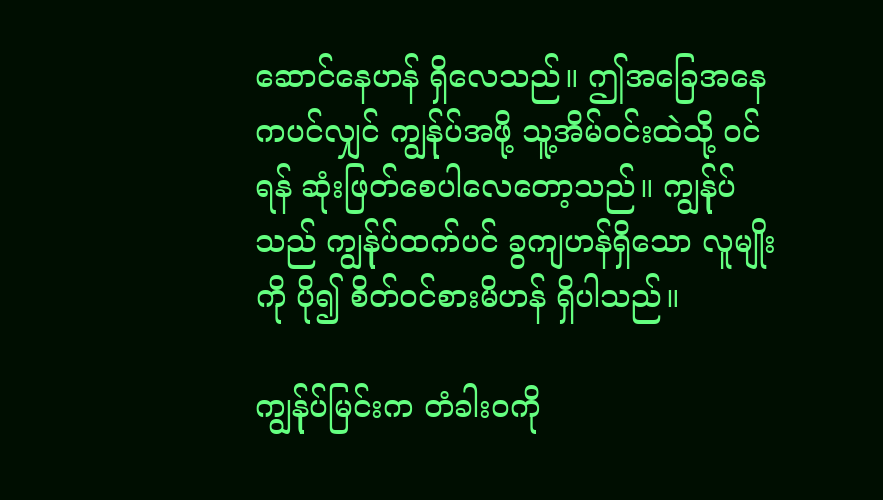ဆောင်နေဟန် ရှိလေသည်။ ဤအခြေအနေကပင်လျှင် ကျွန်ုပ်အဖို့ သူ့အိမ်ဝင်းထဲသို့ ဝင်ရန် ဆုံးဖြတ်စေပါလေတော့သည်။ ကျွန်ုပ်သည် ကျွန်ုပ်ထက်ပင် ခွကျဟန်ရှိသော လူမျိုးကို ပို၍ စိတ်ဝင်စားမိဟန် ရှိပါသည်။

ကျွန်ုပ်မြင်းက တံခါးဝကို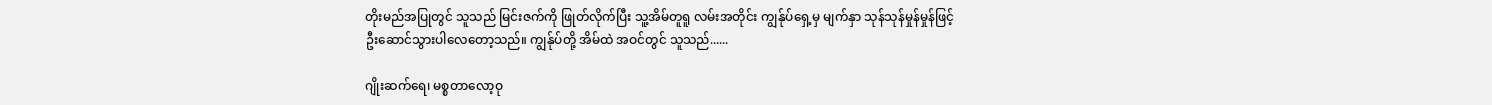တိုးမည်အပြုတွင် သူသည် မြင်းဇက်ကို ဖြုတ်လိုက်ပြီး သူ့အိမ်တူရူ လမ်းအတိုင်း ကျွန်ုပ်ရှေ့မှ မျက်နှာ သုန်သုန်မှုန်မှုန်ဖြင့် ဦးဆောင်သွားပါလေတော့သည်။ ကျွန်ုပ်တို့ အိမ်ထဲ အဝင်တွင် သူသည်......

ဂျိုးဆက်ရေ၊ မစ္စတာလော့ဝု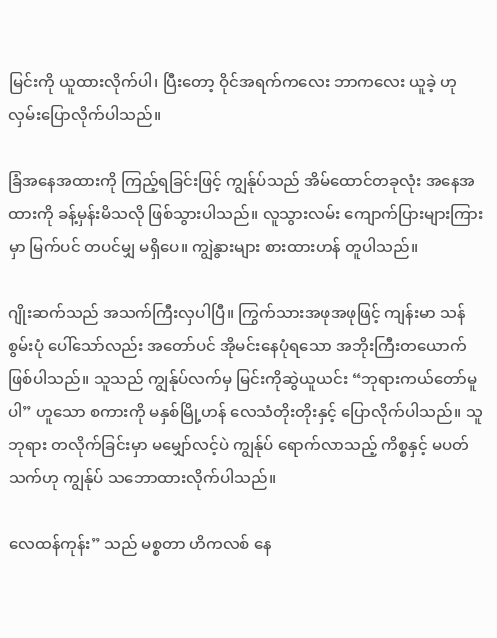မြင်းကို ယူထားလိုက်ပါ၊ ပြီးတော့ ဝိုင်အရက်ကလေး ဘာကလေး ယူခဲ့ ဟု လှမ်းပြောလိုက်ပါသည်။

ခြံအနေအထားကို ကြည့်ရခြင်းဖြင့် ကျွန်ုပ်သည် အိမ်ထောင်တခုလုံး အနေအထားကို ခန့်မှန်းမိသလို ဖြစ်သွားပါသည်။ လူသွားလမ်း ကျောက်ပြားများကြားမှာ မြက်ပင် တပင်မျှ မရှိပေ။ ကျွဲနွားများ စားထားဟန် တူပါသည်။

ဂျိုးဆက်သည် အသက်ကြီးလှပါပြီ။ ကြွက်သားအဖုအဖုဖြင့် ကျန်းမာ သန်စွမ်းပုံ ပေါ်သော်လည်း အတော်ပင် အိုမင်းနေပုံရသော အဘိုးကြီးတယောက်ဖြစ်ပါသည်။ သူသည် ကျွန်ုပ်လက်မှ မြင်းကိုဆွဲယူယင်း “ဘုရားကယ်တော်မူပါ” ဟူသော စကားကို မနှစ်မြို့ဟန် လေသံတိုးတိုးနှင့် ပြောလိုက်ပါသည်။ သူ ဘုရား တလိုက်ခြင်းမှာ မမျှော်လင့်ပဲ ကျွန်ုပ် ရောက်လာသည့် ကိစ္စနှင့် မပတ်သက်ဟု ကျွန်ုပ် သဘောထားလိုက်ပါသည်။

လေထန်ကုန်း” သည် မစ္စတာ ဟိကလစ် နေ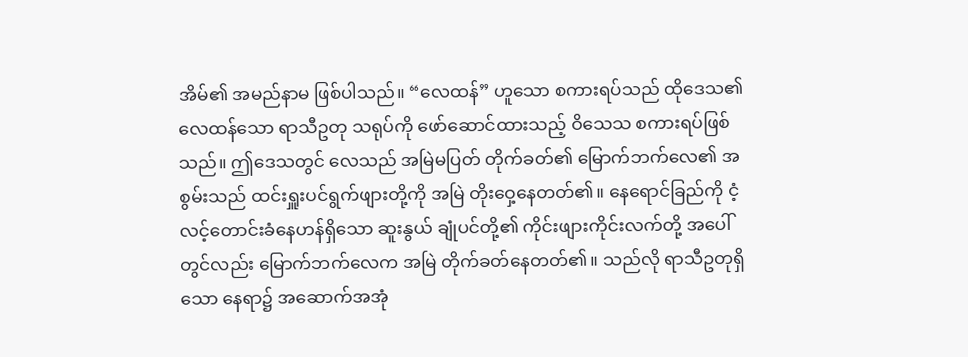အိမ်၏ အမည်နာမ ဖြစ်ပါသည်။ “လေထန်” ဟူသော စကားရပ်သည် ထိုဒေသ၏ လေထန်သော ရာသီဥတု သရုပ်ကို ဖော်ဆောင်ထားသည့် ဝိသေသ စကားရပ်ဖြစ်သည်။ ဤဒေသတွင် လေသည် အမြဲမပြတ် တိုက်ခတ်၏ မြောက်ဘက်လေ၏ အစွမ်းသည် ထင်းရှူးပင်ရွက်ဖျားတို့ကို အမြဲ တိုးဝှေ့နေတတ်၏။ နေရောင်ခြည်ကို ငံ့လင့်တောင်းခံနေဟန်ရှိသော ဆူးနွယ် ချုံပင်တို့၏ ကိုင်းဖျားကိုင်းလက်တို့ အပေါ်တွင်လည်း မြောက်ဘက်လေက အမြဲ တိုက်ခတ်နေတတ်၏။ သည်လို ရာသီဥတုရှိသော နေရာ၌ အဆောက်အအုံ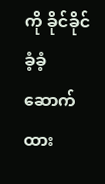ကို ခိုင်ခိုင်ခံ့ခံ့ ဆောက်ထား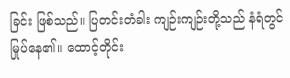ခြင်း ဖြစ်သည်။ ပြတင်းတံခါး ကျဉ်းကျဉ်းတို့သည် နံရံတွင် မြုပ်နေ၏။ ထောင့်တိုင်း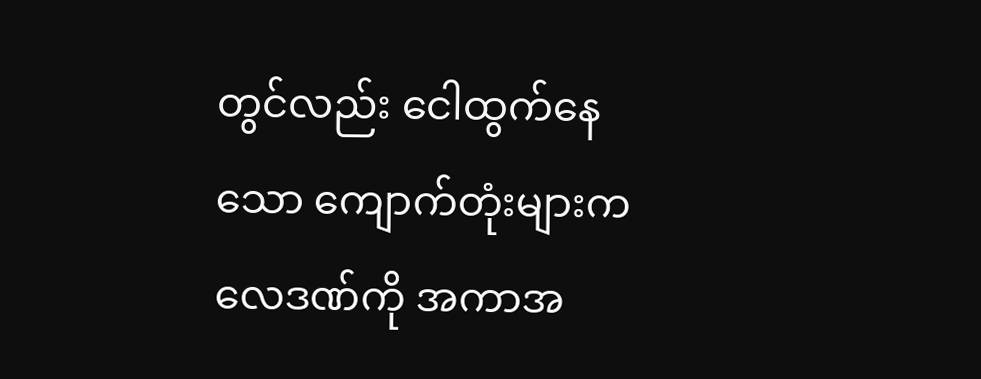တွင်လည်း ငေါထွက်နေသော ကျောက်တုံးများက လေဒဏ်ကို အကာအ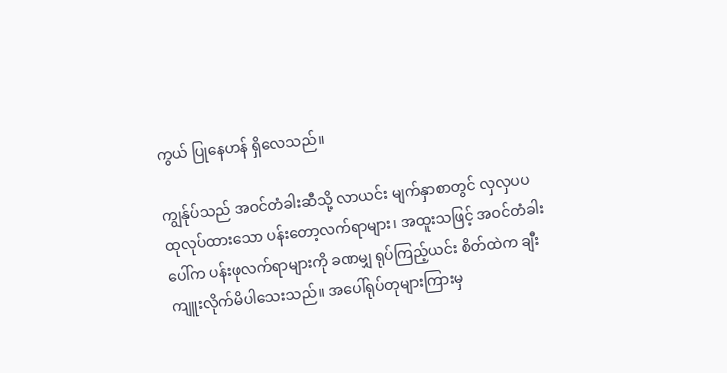ကွယ် ပြုနေဟန် ရှိလေသည်။

ကျွန်ုပ်သည် အဝင်တံခါးဆီသို့ လာယင်း မျက်နှာစာတွင် လှလှပပ ထုလုပ်ထားသော ပန်းတော့လက်ရာများ၊ အထူးသဖြင့် အဝင်တံခါးပေါ်က ပန်းဖုလက်ရာများကို ခဏမျှ ရုပ်ကြည့်ယင်း စိတ်ထဲက ချီးကျူးလိုက်မိပါသေးသည်။ အပေါ်ရုပ်တုများကြားမှ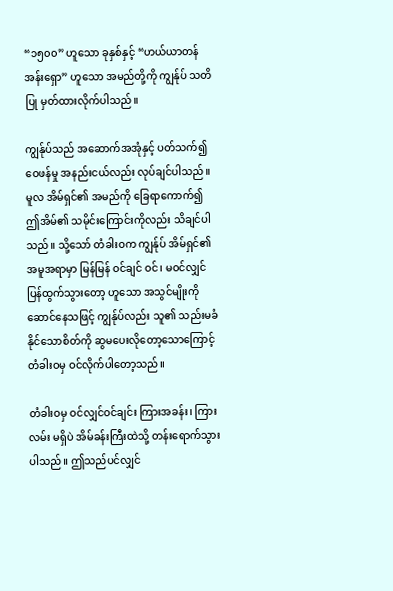“၁၅၀၀” ဟူသော ခုနှစ်နှင့် “ဟယ်ယာတန်အန်းရှော” ဟူသော အမည်တို့ကို ကျွန်ုပ် သတိပြု မှတ်ထားလိုက်ပါသည်။

ကျွန်ုပ်သည် အဆောက်အအုံနှင့် ပတ်သက်၍ ဝေဖန်မှု အနည်းငယ်လည်း လုပ်ချင်ပါသည်။ မူလ အိမ်ရှင်၏ အမည်ကို ခြေရာကောက်၍ ဤအိမ်၏ သမိုင်းကြောင်းကိုလည်း သိချင်ပါသည်။ သို့သော် တံခါးဝက ကျွန်ုပ် အိမ်ရှင်၏ အမူအရာမှာ မြန်မြန် ဝင်ချင် ဝင်၊ မဝင်လျှင် ပြန်ထွက်သွားတော့ ဟူသော အသွင်မျိုးကို ဆောင်နေသဖြင့် ကျွန်ုပ်လည်း သူ၏ သည်းမခံနိုင်သောစိတ်ကို ဆွမပေးလိုတော့သောကြောင့် တံခါးဝမှ ဝင်လိုက်ပါတော့သည်။

တံခါးဝမှ ဝင်လျှင်ဝင်ချင်း ကြားအခန်း၊ ကြားလမ်း မရှိပဲ အိမ်ခန်းကြီးထဲသို့ တန်းရောက်သွားပါသည်။ ဤသည်ပင်လျှင်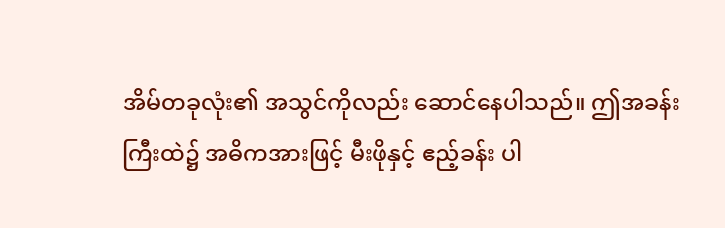အိမ်တခုလုံး၏ အသွင်ကိုလည်း ဆောင်နေပါသည်။ ဤအခန်းကြီးထဲ၌ အဓိကအားဖြင့် မီးဖိုနှင့် ဧည့်ခန်း ပါ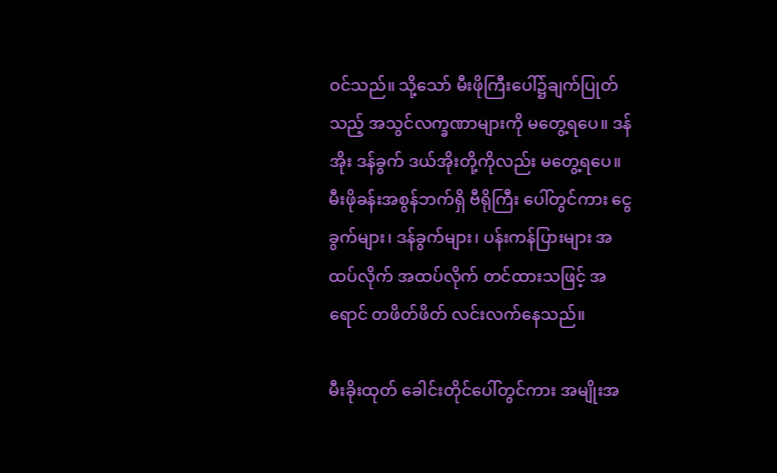ဝင်သည်။ သို့သော် မီးဖိုကြီးပေါ်၌ချက်ပြုတ်သည့် အသွင်လက္ခဏာများကို မတွေ့ရပေ။ ဒန်အိုး ဒန်ခွက် ဒယ်အိုးတို့ကိုလည်း မတွေ့ရပေ။ မီးဖိုခန်းအစွန်ဘက်ရှိ ဗီရိုကြီး ပေါ်တွင်ကား ငွေခွက်များ၊ ဒန်ခွက်များ၊ ပန်းကန်ပြားများ အထပ်လိုက် အထပ်လိုက် တင်ထားသဖြင့် အရောင် တဖိတ်ဖိတ် လင်းလက်နေသည်။

မီးခိုးထုတ် ခေါင်းတိုင်ပေါ်တွင်ကား အမျိုးအ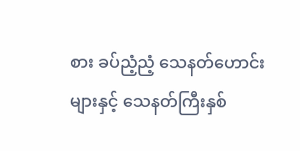စား ခပ်ညံ့ညံ့ သေနတ်ဟောင်းများနှင့် သေနတ်ကြီးနှစ်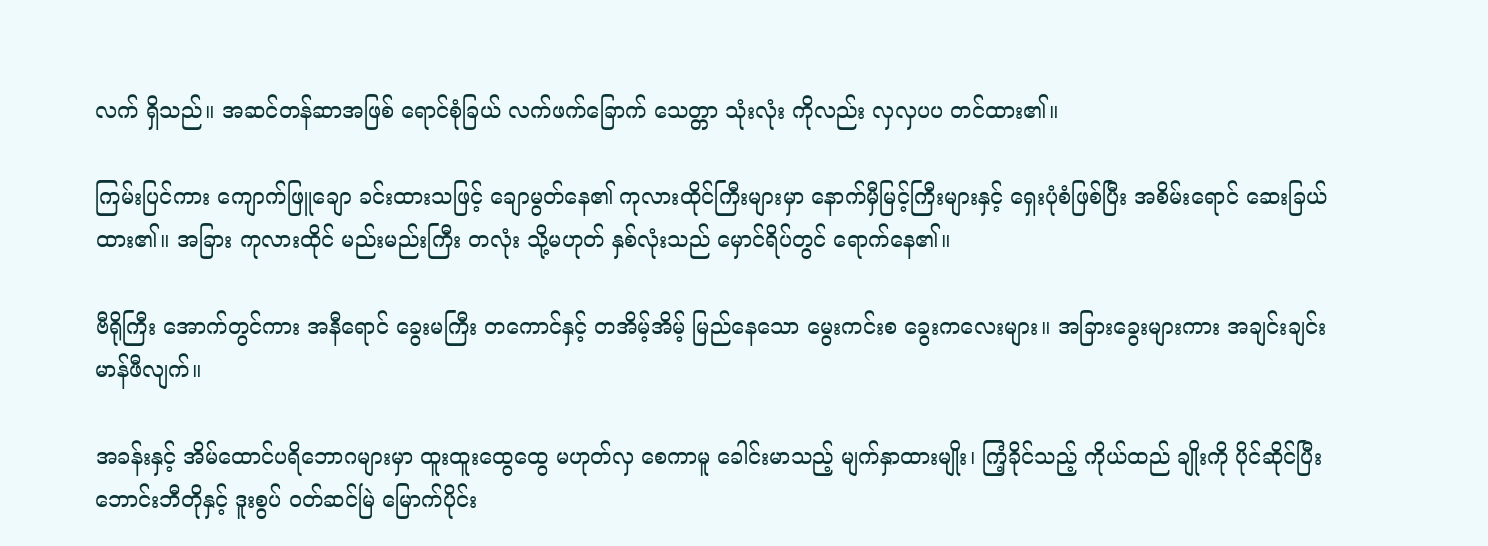လက် ရှိသည်။ အဆင်တန်ဆာအဖြစ် ရောင်စုံခြယ် လက်ဖက်ခြောက် သေတ္တာ သုံးလုံး ကိုလည်း လှလှပပ တင်ထား၏။

ကြမ်းပြင်ကား ကျောက်ဖြူချော ခင်းထားသဖြင့် ချောမွတ်နေ၏ ကုလားထိုင်ကြီးများမှာ နောက်မှီမြင့်ကြီးများနှင့် ရှေးပုံစံဖြစ်ပြီး အစိမ်းရောင် ဆေးခြယ်ထား၏။ အခြား ကုလားထိုင် မည်းမည်းကြီး တလုံး သို့မဟုတ် နှစ်လုံးသည် မှောင်ရိပ်တွင် ရောက်နေ၏။

ဗီရိုကြီး အောက်တွင်ကား အနီရောင် ခွေးမကြီး တကောင်နှင့် တအိမ့်အိမ့် မြည်နေသော မွေးကင်းစ ခွေးကလေးများ။ အခြားခွေးများကား အချင်းချင်း မာန်ဖီလျက်။

အခန်းနှင့် အိမ်ထောင်ပရိဘောဂများမှာ ထူးထူးထွေထွေ မဟုတ်လှ စေကာမူ ခေါင်းမာသည့် မျက်နှာထားမျိုး၊ ကြံ့ခိုင်သည့် ကိုယ်ထည် ချိုးကို ပိုင်ဆိုင်ပြီး ဘောင်းဘီတိုနှင့် ဒူးစွပ် ဝတ်ဆင်မြဲ မြောက်ပိုင်း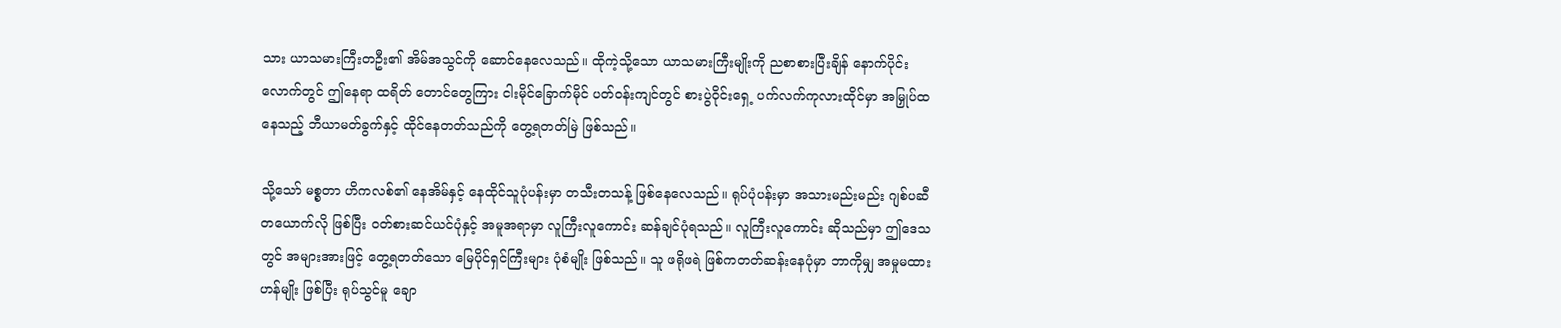သား ယာသမားကြီးတဦး၏ အိမ်အသွင်ကို ဆောင်နေလေသည်။ ထိုကဲ့သို့သော ယာသမားကြီးမျိုးကို ညစာစားပြီးချိန် နောက်ပိုင်းလောက်တွင် ဤနေရာ ထရိတ် တောင်တွေကြား ငါးမိုင်ခြောက်မိုင် ပတ်ဝန်းကျင်တွင် စားပွဲဝိုင်းရှေ့ ပက်လက်ကုလားထိုင်မှာ အမြှုပ်ထနေသည့် ဘီယာမတ်ခွက်နှင့် ထိုင်နေတတ်သည်ကို တွေ့ရတတ်မြဲ ဖြစ်သည်။

သို့သော် မစ္စတာ ဟိကလစ်၏ နေအိမ်နှင့် နေထိုင်သူပုံပန်းမှာ တသီးတသန့် ဖြစ်နေလေသည်။ ရုပ်ပုံပန်းမှာ အသားမည်းမည်း ဂျစ်ပဆီတယောက်လို ဖြစ်ပြီး ဝတ်စားဆင်ယင်ပုံနှင့် အမူအရာမှာ လူကြီးလူကောင်း ဆန်ချင်ပုံရသည်။ လူကြီးလူကောင်း ဆိုသည်မှာ ဤဒေသတွင် အများအားဖြင့် တွေ့ရတတ်သော မြေပိုင်ရှင်ကြီးများ ပုံစံမျိုး ဖြစ်သည်။ သူ ဖရိုဖရဲ ဖြစ်ကတတ်ဆန်းနေပုံမှာ ဘာကိုမျှ အမှုမထားဟန်မျိုး ဖြစ်ပြီး ရုပ်သွင်မူ ချော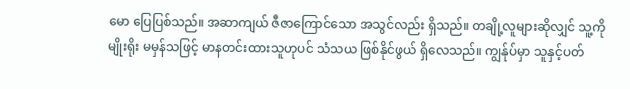မော ပြေပြစ်သည်။ အဆာကျယ် ဇီဇာကြောင်သော အသွင်လည်း ရှိသည်။ တချို့လူများဆိုလျှင် သူ့ကို မျိုးရိုး မမှန်သဖြင့် မာနတင်းထားသူဟုပင် သံသယ ဖြစ်နိုင်ဖွယ် ရှိလေသည်။ ကျွန်ုပ်မှာ သူနှင့်ပတ်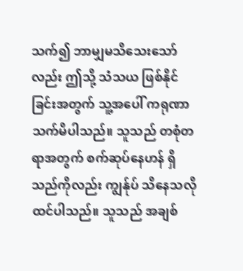သက်၍ ဘာမျှမသိသေးသော်လည်း ဤသို့ သံသယ ဖြစ်နိုင်ခြင်းအတွက် သူ့အပေါ် ကရုဏာသက်မိပါသည်။ သူသည် တစုံတရာအတွက် စက်ဆုပ်နေဟန် ရှိသည်ကိုလည်း ကျွန်ုပ် သိနေသလို ထင်ပါသည်။ သူသည် အချစ်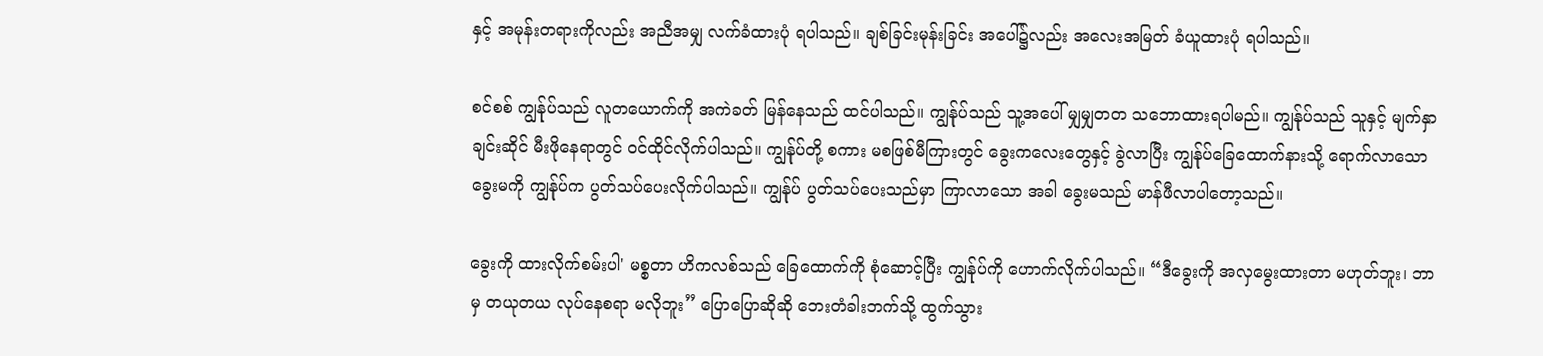နှင့် အမုန်းတရားကိုလည်း အညီအမျှ လက်ခံထားပုံ ရပါသည်။ ချစ်ခြင်းမုန်းခြင်း အပေါ်၌လည်း အလေးအမြတ် ခံယူထားပုံ ရပါသည်။

စင်စစ် ကျွန်ုပ်သည် လူတယောက်ကို အကဲခတ် မြန်နေသည် ထင်ပါသည်။ ကျွန်ုပ်သည် သူ့အပေါ် မျှမျှတတ သဘောထားရပါမည်။ ကျွန်ုပ်သည် သူနှင့် မျက်နှာချင်းဆိုင် မီးဖိုနေရာတွင် ဝင်ထိုင်လိုက်ပါသည်။ ကျွန်ုပ်တို့ စကား မစဖြစ်မီကြားတွင် ခွေးကလေးတွေနှင့် ခွဲလာပြီး ကျွန်ုပ်ခြေထောက်နားသို့ ရောက်လာသော ခွေးမကို ကျွန်ုပ်က ပွတ်သပ်ပေးလိုက်ပါသည်။ ကျွန်ုပ် ပွတ်သပ်ပေးသည်မှာ ကြာလာသော အခါ ခွေးမသည် မာန်ဖီလာပါတော့သည်။

ခွေးကို ထားလိုက်စမ်းပါ' မစ္စတာ ဟိကလစ်သည် ခြေထောက်ကို စုံဆောင့်ပြီး ကျွန်ုပ်ကို ဟောက်လိုက်ပါသည်။ “ဒီခွေးကို အလှမွေးထားတာ မဟုတ်ဘူး၊ ဘာမှ တယုတယ လုပ်နေစရာ မလိုဘူး” ပြောပြောဆိုဆို ဘေးတံခါးဘက်သို့ ထွက်သွား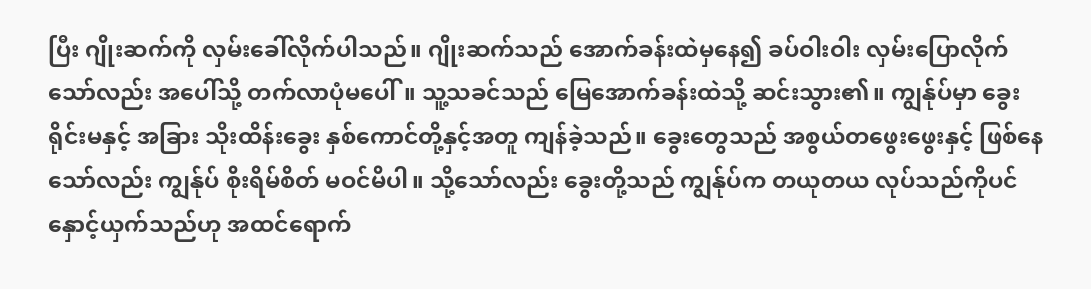ပြီး ဂျိုးဆက်ကို လှမ်းခေါ်လိုက်ပါသည်။ ဂျိုးဆက်သည် အောက်ခန်းထဲမှနေ၍ ခပ်ဝါးဝါး လှမ်းပြောလိုက်သော်လည်း အပေါ်သို့ တက်လာပုံမပေါ်။ သူ့သခင်သည် မြေအောက်ခန်းထဲသို့ ဆင်းသွား၏။ ကျွန်ုပ်မှာ ခွေးရိုင်းမနှင့် အခြား သိုးထိန်းခွေး နှစ်ကောင်တို့နှင့်အတူ ကျန်ခဲ့သည်။ ခွေးတွေသည် အစွယ်တဖွေးဖွေးနှင့် ဖြစ်နေသော်လည်း ကျွန်ုပ် စိုးရိမ်စိတ် မဝင်မိပါ။ သို့သော်လည်း ခွေးတို့သည် ကျွန်ုပ်က တယုတယ လုပ်သည်ကိုပင် နှောင့်ယှက်သည်ဟု အထင်ရောက်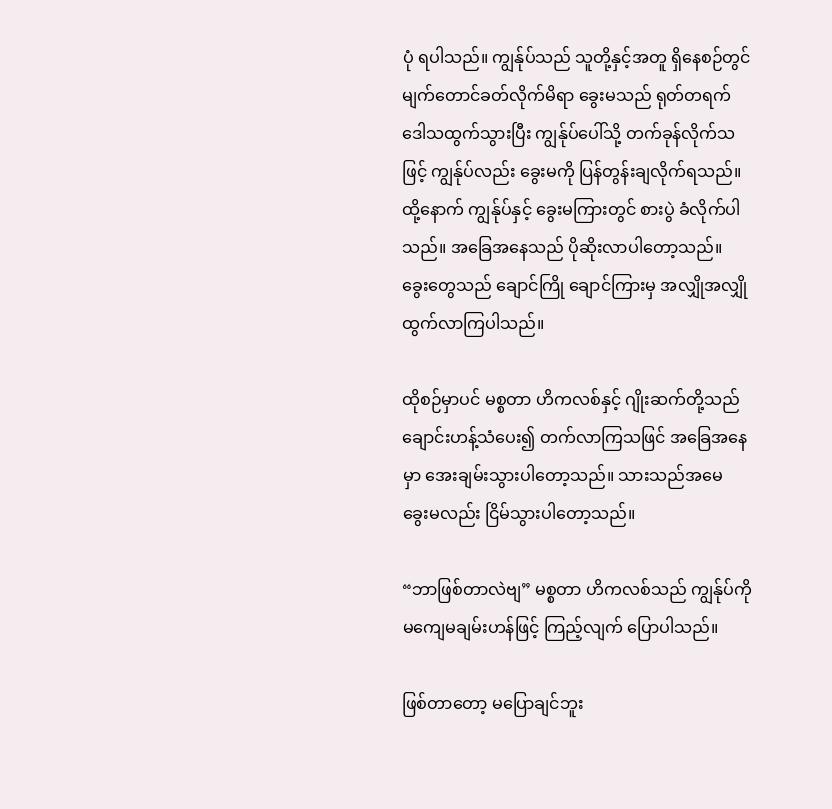ပုံ ရပါသည်။ ကျွန်ုပ်သည် သူတို့နှင့်အတူ ရှိနေစဉ်တွင် မျက်တောင်ခတ်လိုက်မိရာ ခွေးမသည် ရုတ်တရက် ဒေါသထွက်သွားပြီး ကျွန်ုပ်ပေါ်သို့ တက်ခုန်လိုက်သဖြင့် ကျွန်ုပ်လည်း ခွေးမကို ပြန်တွန်းချလိုက်ရသည်။ ထို့နောက် ကျွန်ုပ်နှင့် ခွေးမကြားတွင် စားပွဲ ခံလိုက်ပါသည်။ အခြေအနေသည် ပိုဆိုးလာပါတော့သည်။ ခွေးတွေသည် ချောင်ကြို ချောင်ကြားမှ အလျှိုအလျှို ထွက်လာကြပါသည်။

ထိုစဉ်မှာပင် မစ္စတာ ဟိကလစ်နှင့် ဂျိုးဆက်တို့သည် ချောင်းဟန့်သံပေး၍ တက်လာကြသဖြင် အခြေအနေမှာ အေးချမ်းသွားပါတော့သည်။ သားသည်အမေ ခွေးမလည်း ငြိမ်သွားပါတော့သည်။

“ဘာဖြစ်တာလဲဗျ” မစ္စတာ ဟိကလစ်သည် ကျွန်ုပ်ကို မကျေမချမ်းဟန်ဖြင့် ကြည့်လျက် ပြောပါသည်။

ဖြစ်တာတော့ မပြောချင်ဘူး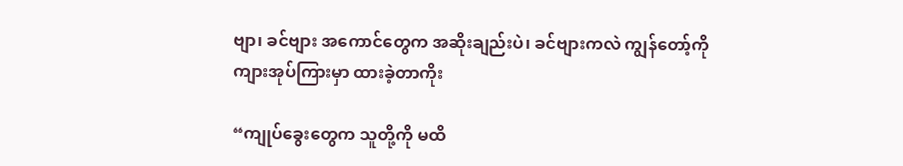ဗျာ၊ ခင်ဗျား အကောင်တွေက အဆိုးချည်းပဲ၊ ခင်ဗျားကလဲ ကျွန်တော့်ကို ကျားအုပ်ကြားမှာ ထားခဲ့တာကိုး

“ကျုပ်ခွေးတွေက သူတို့ကို မထိ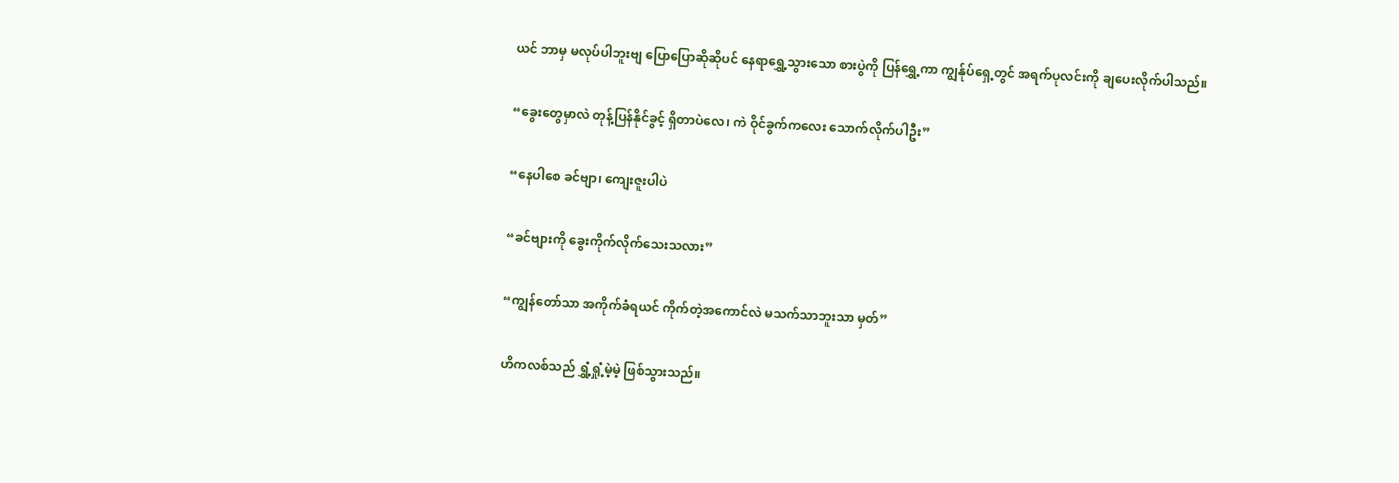ယင် ဘာမှ မလုပ်ပါဘူးဗျ ပြောပြောဆိုဆိုပင် နေရာရွှေ့သွားသော စားပွဲကို ပြန်ရွှေ့ကာ ကျွန်ုပ်ရှေ့တွင် အရက်ပုလင်းကို ချပေးလိုက်ပါသည်။

“ခွေးတွေမှာလဲ တုန့်ပြန်နိုင်ခွင့် ရှိတာပဲလေ၊ ကဲ ဝိုင်ခွက်ကလေး သောက်လိုက်ပါဦး”

“နေပါစေ ခင်ဗျာ၊ ကျေးဇူးပါပဲ

“ခင်ဗျားကို ခွေးကိုက်လိုက်သေးသလား”

“ကျွန်တော်သာ အကိုက်ခံရယင် ကိုက်တဲ့အကောင်လဲ မသက်သာဘူးသာ မှတ်”

ဟိကလစ်သည် ရွှံ့ရှုံ့မဲ့မဲ့ ဖြစ်သွားသည်။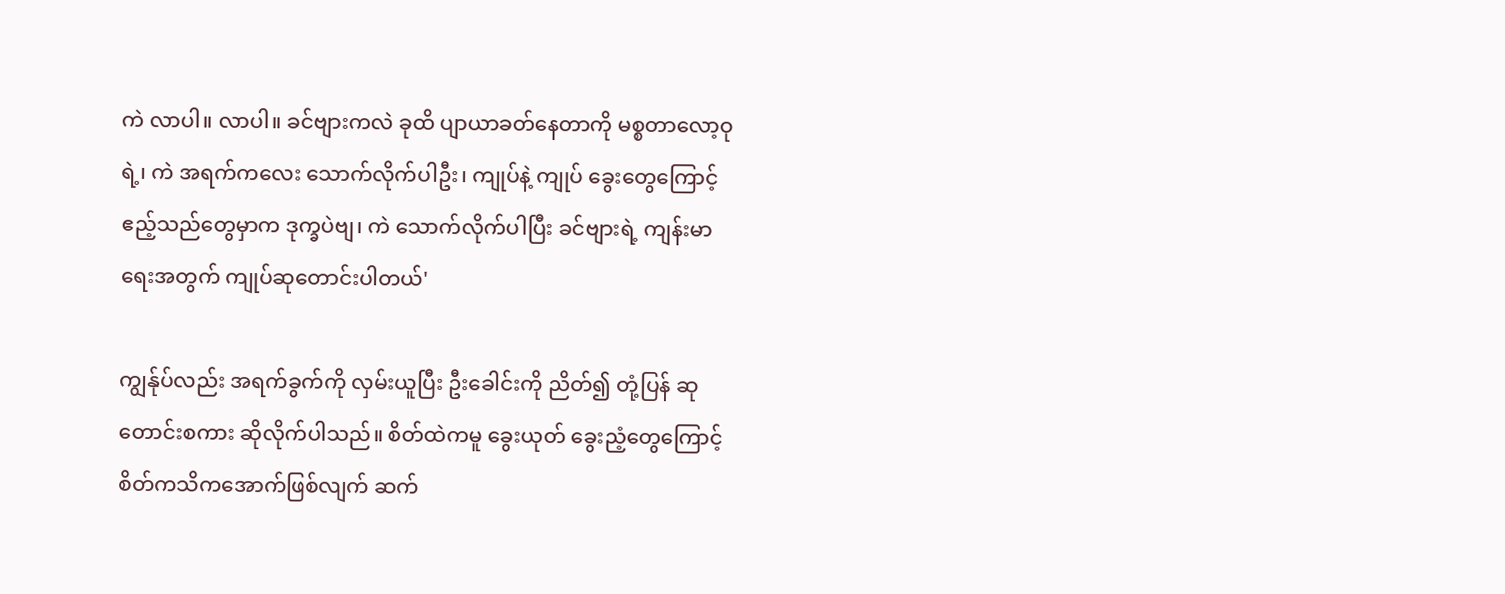ကဲ လာပါ။ လာပါ။ ခင်ဗျားကလဲ ခုထိ ပျာယာခတ်နေတာကို မစ္စတာလော့ဝုရဲ့၊ ကဲ အရက်ကလေး သောက်လိုက်ပါဦး၊ ကျုပ်နဲ့ ကျုပ် ခွေးတွေကြောင့် ဧည့်သည်တွေမှာက ဒုက္ခပဲဗျ၊ ကဲ သောက်လိုက်ပါပြီး ခင်ဗျားရဲ့ ကျန်းမာရေးအတွက် ကျုပ်ဆုတောင်းပါတယ်'

ကျွန်ုပ်လည်း အရက်ခွက်ကို လှမ်းယူပြီး ဦးခေါင်းကို ညိတ်၍ တုံ့ပြန် ဆုတောင်းစကား ဆိုလိုက်ပါသည်။ စိတ်ထဲကမူ ခွေးယုတ် ခွေးညံ့တွေကြောင့် စိတ်ကသိကအောက်ဖြစ်လျက် ဆက်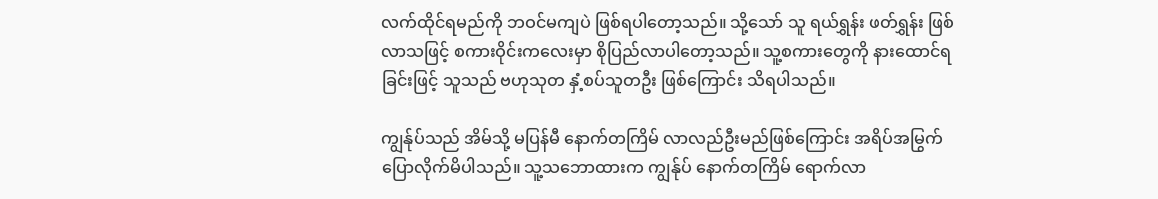လက်ထိုင်ရမည်ကို ဘဝင်မကျပဲ ဖြစ်ရပါတော့သည်။ သို့သော် သူ ရယ်ရွှန်း ဖတ်ရွှန်း ဖြစ်လာသဖြင့် စကားဝိုင်းကလေးမှာ စိုပြည်လာပါတော့သည်။ သူ့စကားတွေကို နားထောင်ရခြင်းဖြင့် သူသည် ဗဟုသုတ နှံ့စပ်သူတဦး ဖြစ်ကြောင်း သိရပါသည်။

ကျွန်ုပ်သည် အိမ်သို့ မပြန်မီ နောက်တကြိမ် လာလည်ဦးမည်ဖြစ်ကြောင်း အရိပ်အမြွက် ပြောလိုက်မိပါသည်။ သူ့သဘောထားက ကျွန်ုပ် နောက်တကြိမ် ရောက်လာ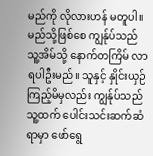မည်ကို လိုလားဟန် မတူပါ။ မည်သို့ဖြစ်စေ ကျွန်ုပ်သည် သူ့အိမ်သို့ နောက်တကြိမ် လာရပါဦးမည်။ သူနှင့် နှိုင်းယှဉ်ကြည့်မိမှလည်း ကျွန်ုပ်သည် သူ့ထက် ပေါင်းသင်းဆက်ဆံရာမှာ ဖော်ရွေ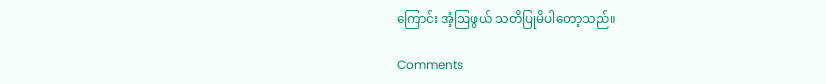ကြောင်း အံ့ဩဖွယ် သတိပြုမိပါတော့သည်။

Comments